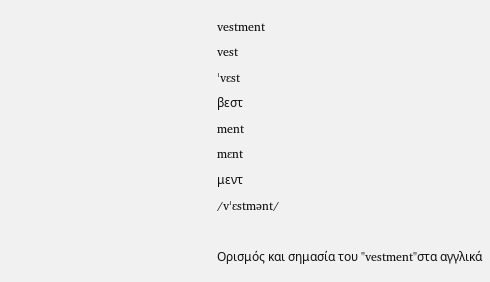vestment
vest
ˈvɛst
βεστ
ment
mɛnt
μεντ
/vˈɛstmənt/

Ορισμός και σημασία του "vestment"στα αγγλικά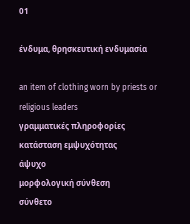01

ένδυμα, θρησκευτική ενδυμασία

an item of clothing worn by priests or religious leaders
γραμματικές πληροφορίες
κατάσταση εμψυχότητας
άψυχο
μορφολογική σύνθεση
σύνθετο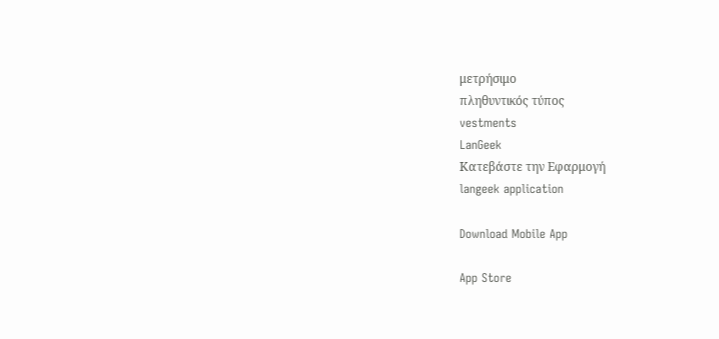μετρήσιμο
πληθυντικός τύπος
vestments
LanGeek
Κατεβάστε την Εφαρμογή
langeek application

Download Mobile App

App Store